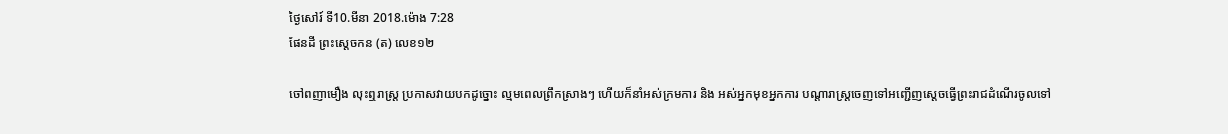ថ្ងៃសៅរ៍ ទី10.មីនា 2018.ម៉ោង 7:28
ផែនដី ព្រះស្ដេចកន (ត) លេខ១២

ចៅពញាមឿង លុះឮរាស្ត្រ ប្រកាសវាយបកដូច្នោះ ល្មមពេលព្រឹកស្រាងៗ ហើយក៏នាំអស់ក្រមការ និង អស់អ្នកមុខអ្នកការ បណ្ដារាស្ត្រចេញទៅអញ្ជើញស្ដេចធ្វើព្រះរាជដំណើរចូលទៅ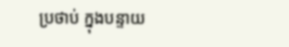ប្រថាប់ ក្នុងបន្ទាយ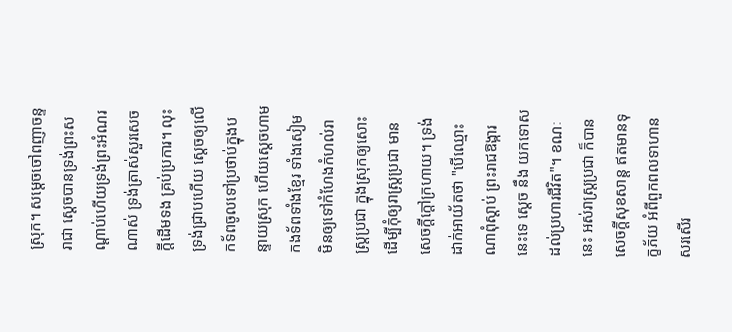ស្រុក។ សម្ដេចចៅពញាចន្ទរាជា ស្ដេចបានទ្រង់ព្រះសណ្ដាប់ហើយទ្រង់ព្រះអំណរណាស់ ទ្រង់ត្រាស់សួរសេចក្ដីដើមទង គ្រប់ប្រការ។ លុះទ្រង់ជ្រាបហើយ ស្ដេចឲ្យលើកទ័ពចូលទៅប្រថាប់ក្នុងបន្ទាយស្រុក ហើយស្ដេចហាមកងទ័ពទាំងខ្មែរ ទាំងសៀម មិនឲ្យទៅកំហែងកំហល់រាស្ត្រប្រជា ក្នុងស្រុកឲ្យសោះ ដើម្បីកុំឲ្យរាស្ត្រប្រជា មានសេចក្ដីក្ដៅក្រហាយ។ ទ្រង់ដាក់អាយ័តថា "បើឈ្មោះណាពុំស្ដាប់ ព្រះរាជឱង្ការនេះទេ ស្ដេច នឹង យកទោសដល់ប្រហារជីវិត"។ ខណៈនេះ អស់រាស្ត្រប្រជា ក៏បានសេចក្ដីសុខសាន្ត ឥតមានទុក្ខភ័យ អំពីពួកពលទាហាន សរសើរ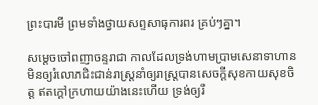ព្រះបារមី ព្រមទាំងថ្វាយសព្ទសាធុការពរ គ្រប់ៗគ្នា។

សម្ដេចចៅពញាចន្ទរាជា កាលដែលទ្រង់ហាមប្រាមសេនាទាហាន មិនឲ្យរំលោភជិះជាន់រាស្ត្រនាំឲ្យរាស្ត្របានសេចក្ដីសុខកាយសុខចិត្ត ឥតក្ដៅក្រហាយយ៉ាងនេះហើយ ទ្រង់ឲ្យរឹ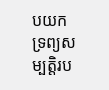បយកទ្រព្យសម្បត្តិរប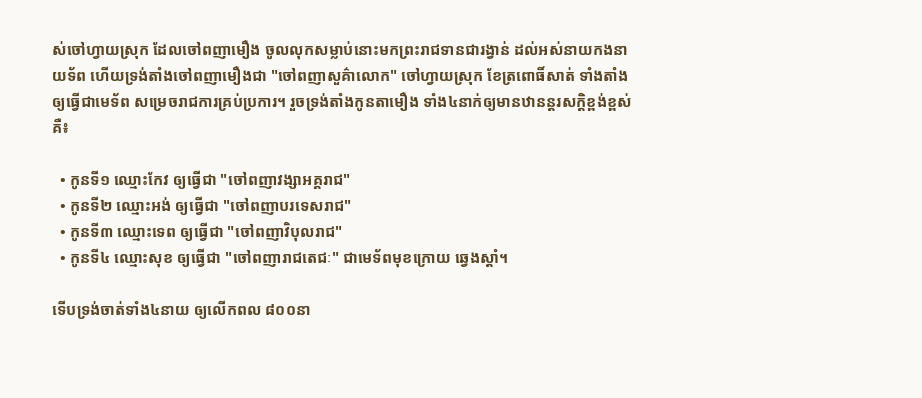ស់ចៅហ្វាយស្រុក ដែលចៅពញាមឿង ចូលលុកសម្លាប់នោះមកព្រះរាជទានជារង្វាន់ ដល់អស់នាយកងនាយទ័ព ហើយទ្រង់តាំងចៅពញាមឿងជា "ចៅពញាសួគ៌ាលោក" ចៅហ្វាយស្រុក ខែត្រពោធិ៍សាត់ ទាំងតាំងឲ្យធ្វើជាមេទ័ព សម្រេចរាជការគ្រប់ប្រការ។ រួចទ្រង់តាំងកូនតាមឿង ទាំង៤នាក់ឲ្យមានឋានន្តរសក្ដិខ្ពង់ខ្ពស់ គឺ៖

  • កូនទី១ ឈ្មោះកែវ ឲ្យធ្វើជា "ចៅពញាវង្សាអគ្គរាជ"
  • កូនទី២ ឈ្មោះអង់ ឲ្យធ្វើជា "ចៅពញាបរទេសរាជ"
  • កូនទី៣ ឈ្មោះទេព ឲ្យធ្វើជា "ចៅពញាវិបុលរាជ"
  • កូនទី៤ ឈ្មោះសុខ ឲ្យធ្វើជា "ចៅពញារាជតេជៈ" ជាមេទ័ពមុខក្រោយ ឆ្វេងស្ដាំ។

ទើបទ្រង់ចាត់ទាំង៤នាយ ឲ្យលើកពល ៨០០នា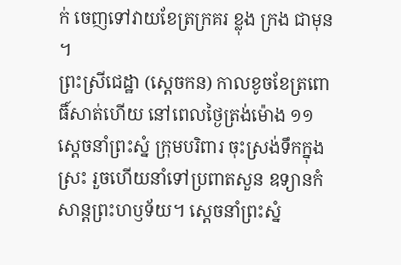ក់ ចេញទៅវាយខែត្រក្រគរ ខ្លុង ក្រង ជាមុន។
ព្រះស្រីជេដ្ឋា (ស្ដេចកន) កាលខូចខែត្រពោធិ៍សាត់ហើយ នៅពេលថ្ងៃត្រង់ម៉ោង ១១ ស្ដេចនាំព្រះស្នំ ក្រុមបរិពារ ចុះស្រង់ទឹកក្នុងស្រះ រួចហើយនាំទៅប្រពាតសួន ឧទ្យានកំសាន្តព្រះហឫទ័យ។ ស្ដេចនាំព្រះស្នំ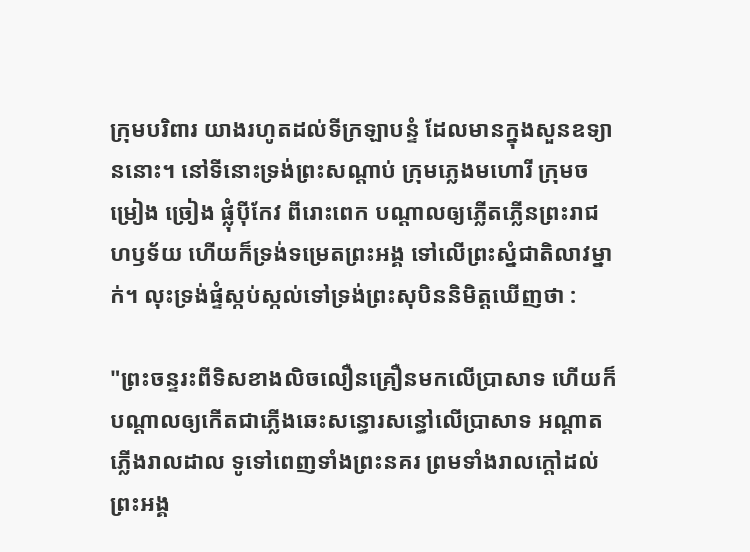ក្រុមបរិពារ យាងរហូតដល់ទីក្រឡាបន្ទំ ដែលមានក្នុងសួនឧទ្យាននោះ។ នៅទីនោះទ្រង់ព្រះសណ្ដាប់ ក្រុមភ្លេងមហោរី ក្រុមចម្រៀង ច្រៀង ផ្លុំប៉ីកែវ ពីរោះពេក បណ្ដាលឲ្យភ្លើតភ្លើនព្រះរាជហឫទ័យ ហើយក៏ទ្រង់ទម្រេតព្រះអង្គ ទៅលើព្រះស្នំជាតិលាវម្នាក់។ លុះទ្រង់ផ្ទំស្កប់ស្កល់ទៅទ្រង់ព្រះសុបិននិមិត្តឃើញថា :

"ព្រះចន្ទរះពីទិសខាងលិចលឿនគ្រឿនមកលើប្រាសាទ ហើយក៏បណ្ដាលឲ្យកើតជាភ្លើងឆេះសន្ធោរសន្ធៅលើប្រាសាទ អណ្ដាតភ្លើងរាលដាល ទូទៅពេញទាំងព្រះនគរ ព្រមទាំងរាលក្ដៅដល់ព្រះអង្គ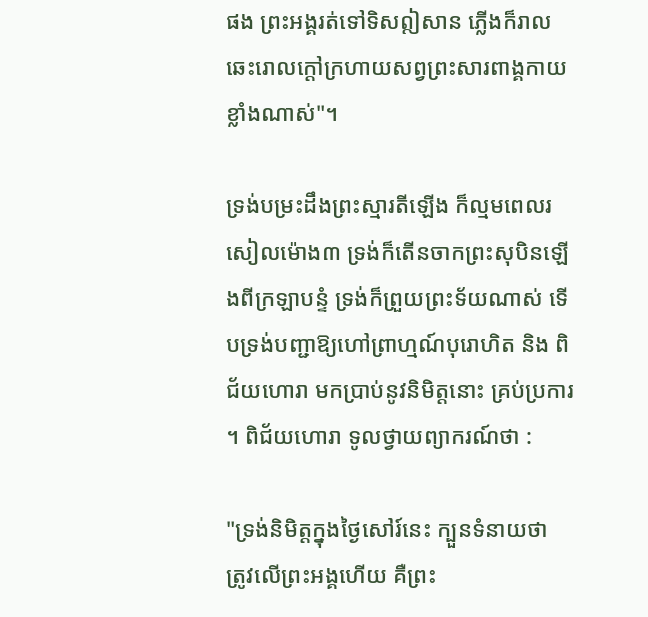ផង ព្រះអង្គរត់ទៅទិសឦសាន ភ្លើងក៏រាលឆេះរោលក្ដៅក្រហាយសព្វព្រះសារពាង្គកាយខ្លាំងណាស់"។

ទ្រង់បម្រះដឹងព្រះស្មារតីឡើង ក៏ល្មមពេលរសៀលម៉ោង៣ ទ្រង់ក៏តើនចាកព្រះសុបិនឡើងពីក្រឡាបន្ទំ ទ្រង់ក៏ព្រួយព្រះទ័យណាស់ ទើបទ្រង់បញ្ជាឱ្យហៅព្រាហ្មណ៍បុរោហិត និង ពិជ័យហោរា មកប្រាប់នូវនិមិត្តនោះ គ្រប់ប្រការ។ ពិជ័យហោរា ទូលថ្វាយព្យាករណ៍ថា :

"ទ្រង់និមិត្តក្នុងថ្ងៃសៅរ៍នេះ ក្បួនទំនាយថា ត្រូវលើព្រះអង្គហើយ គឺព្រះ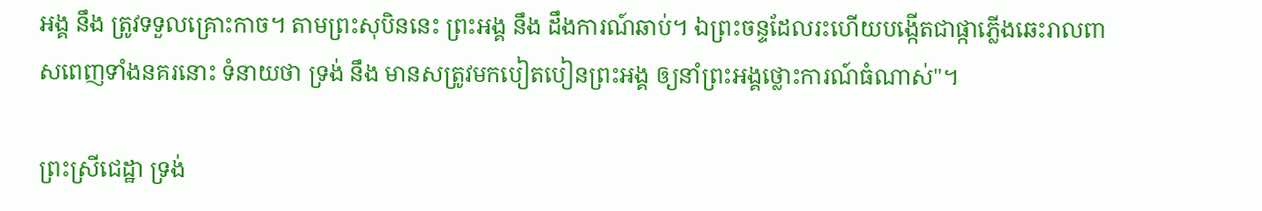អង្គ នឹង ត្រូវទទួលគ្រោះកាច។ តាមព្រះសុបិននេះ ព្រះអង្គ នឹង ដឹងការណ៍ឆាប់។ ឯព្រះចន្ទដែលរះហើយបង្កើតជាផ្កាភ្លើងឆេះរាលពាសពេញទាំងនគរនោះ ទំនាយថា ទ្រង់ នឹង មានសត្រូវមកបៀតបៀនព្រះអង្គ ឲ្យនាំព្រះអង្គថ្លោះការណ៍ធំណាស់"។

ព្រះស្រីជេដ្ឋា ទ្រង់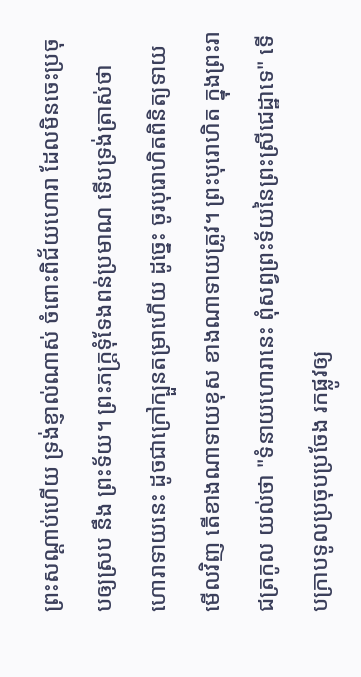ព្រះសណ្ដាប់ហើយ ទ្រង់ខ្ញាល់ណាស់ ចំពោះពិជ័យហោរា ដែលមិនចេះប្រចុបឲ្យស្រប នឹង ព្រះទ័យ។ ព្រះភក្ដ្រទុំទែងពន់ប្រមាណ ទើបទ្រង់ត្រាស់ថា ហោរាទាយនេះ ដូចជាក្រៅក្បួនតម្រាហើយ ដូច្នេះ ចូរបុរោហិតពិនិត្យទាយមើលវិញ តើខាងណាទាយខុស ខាងណាទាយត្រូវ។ ព្រះបុរោហិត ក្នុងព្រះរាជត្រកូល យល់ថា "ទំនាយហោរានេះ ពុំសព្វព្រះទ័យនៃព្រះស្រីជេដ្ឋាទេ" ទើបក្រាបទូលប្រចុបប្រចែង រកផ្លូវឲ្យ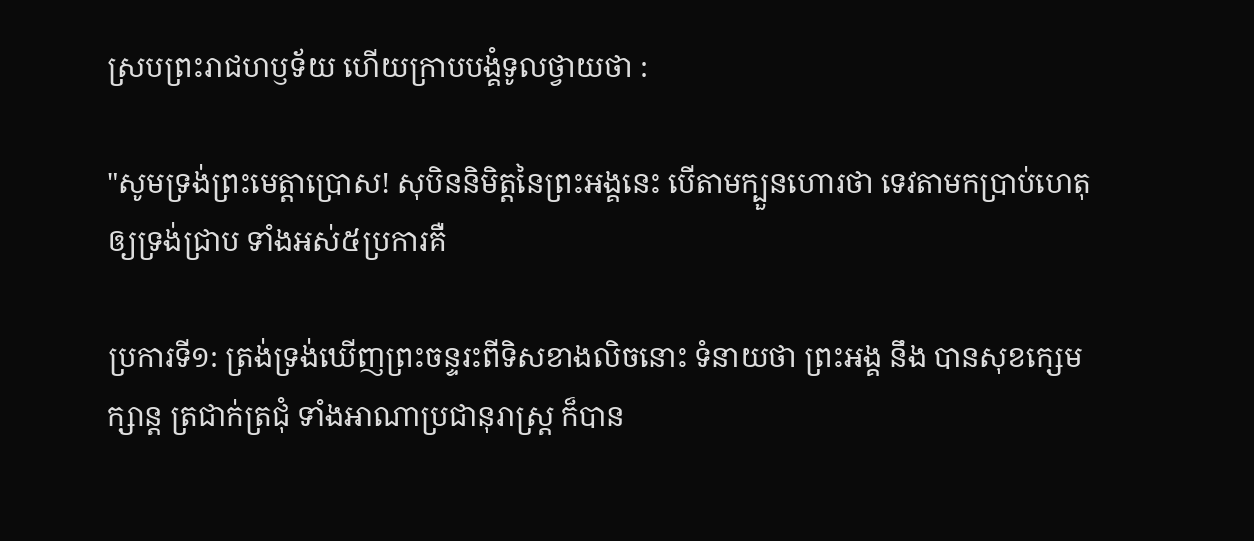ស្របព្រះរាជហឫទ័យ ហើយក្រាបបង្គំទូលថ្វាយថា :

"សូមទ្រង់ព្រះមេត្តាប្រោស! សុបិននិមិត្តនៃព្រះអង្គនេះ បើតាមក្បួនហោរថា ទេវតាមកប្រាប់ហេតុឲ្យទ្រង់ជ្រាប ទាំងអស់៥ប្រការគឺ

ប្រការទី១: ត្រង់ទ្រង់ឃើញព្រះចន្ទរះពីទិសខាងលិចនោះ ទំនាយថា ព្រះអង្គ នឹង បានសុខក្សេមក្សាន្ត ត្រជាក់ត្រជុំ ទាំងអាណាប្រជានុរាស្ត្រ ក៏បាន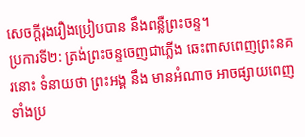សេចក្ដីរុងរឿងប្រៀបបាន នឹងពន្លឺព្រះចន្ទ។
ប្រការទី២: ត្រង់ព្រះចន្ទចេញជាភ្លើង ឆេះពាសពេញព្រះនគរនោះ ទំនាយថា ព្រះអង្គ នឹង មានអំណាច អាចផ្សាយពេញទាំងប្រ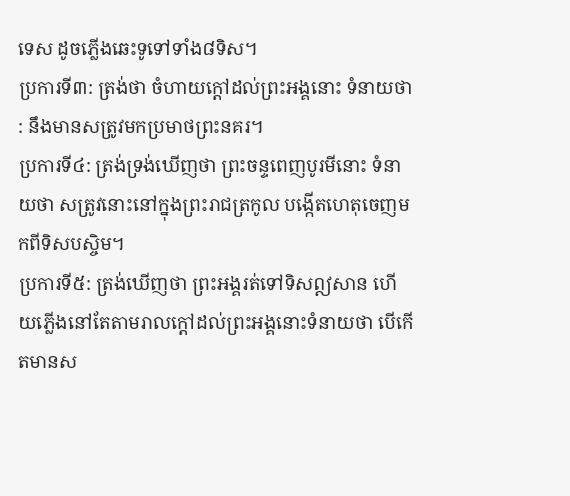ទេស ដូចភ្លើងឆេះទូទៅទាំង៨ទិស។
ប្រការទី៣: ត្រង់ថា ចំហាយក្ដៅដល់ព្រះអង្គនោះ ទំនាយថា : នឹងមានសត្រូវមកប្រមាថព្រះនគរ។
ប្រការទី៤: ត្រង់ទ្រង់ឃើញថា ព្រះចន្ទពេញបូរមីនោះ ទំនាយថា សត្រូវនោះនៅក្នុងព្រះរាជត្រកូល បង្កើតហេតុចេញមកពីទិសបស្ចិម។
ប្រការទី៥: ត្រង់ឃើញថា ព្រះអង្គរត់ទៅទិសឦសាន ហើយភ្លើងនៅតែតាមរាលក្ដៅដល់ព្រះអង្គនោះទំនាយថា បើកើតមានស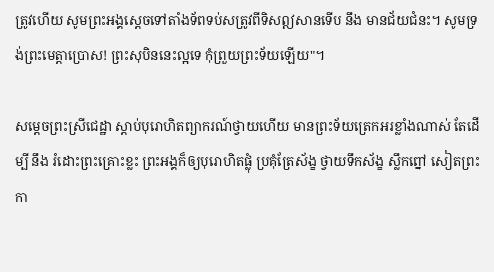ត្រូវហើយ សូមព្រះអង្គស្ដេចទៅតាំងទ័ពទប់សត្រូវពីទិសឦសានទើប នឹង មានជ័យជំនះ។ សូមទ្រង់ព្រះមេត្តាប្រោស! ព្រះសុបិននេះល្អទេ កុំព្រួយព្រះទ័យឡើយ"។

សម្ដេចព្រះស្រីជេដ្ឋា ស្ដាប់បុរោហិតព្យាករណ៍ថ្វាយហើយ មានព្រះទ័យត្រេកអរខ្លាំងណាស់ តែដើម្បី នឹង រំដោះព្រះគ្រោះខ្លះ ព្រះអង្គក៏ឲ្យបុរោហិតផ្លុំ ប្រគុំត្រែស័ង្ខ ថ្វាយទឹកស័ង្ខ ស្លឹកព្នៅ សៀតព្រះកា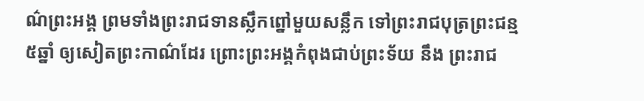ណ៌ព្រះអង្គ ព្រមទាំងព្រះរាជទានស្លឹកព្នៅមួយសន្លឹក ទៅព្រះរាជបុត្រព្រះជន្ម ៥ឆ្នាំ ឲ្យសៀតព្រះកាណ៌ដែរ ព្រោះព្រះអង្គកំពុងជាប់ព្រះទ័យ នឹង ព្រះរាជ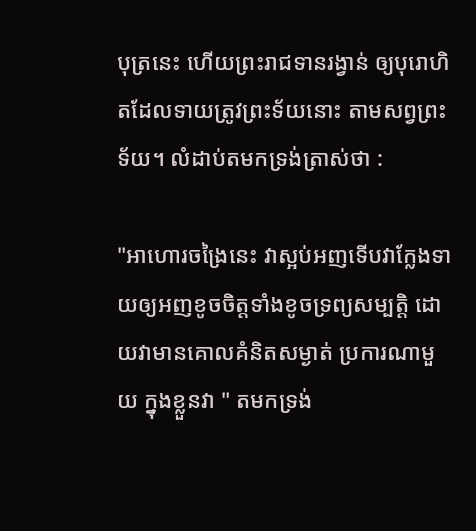បុត្រនេះ ហើយព្រះរាជទានរង្វាន់ ឲ្យបុរោហិតដែលទាយត្រូវព្រះទ័យនោះ តាមសព្វព្រះទ័យ។ លំដាប់តមកទ្រង់ត្រាស់ថា :

"អាហោរចង្រៃនេះ វាស្អប់អញទើបវាក្លែងទាយឲ្យអញខូចចិត្តទាំងខូចទ្រព្យសម្បត្តិ ដោយវាមានគោលគំនិតសម្ងាត់ ប្រការណាមួយ ក្នុងខ្លួនវា " តមកទ្រង់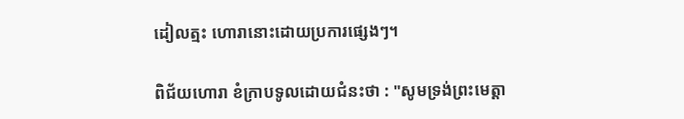ដៀលត្មះ ហោរានោះដោយប្រការផ្សេងៗ។

ពិជ័យហោរា ខំក្រាបទូលដោយជំនះថា : "សូមទ្រង់ព្រះមេត្តា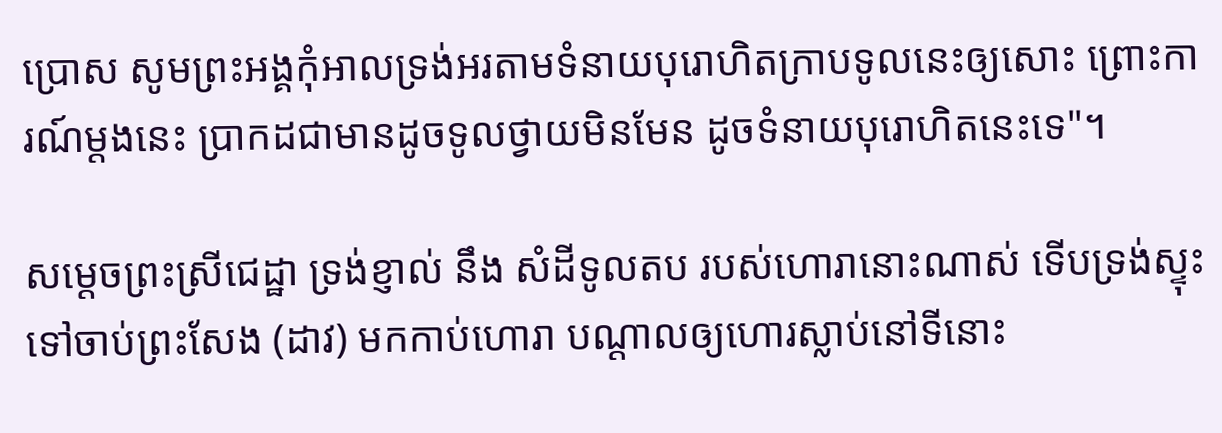ប្រោស សូមព្រះអង្គកុំអាលទ្រង់អរតាមទំនាយបុរោហិតក្រាបទូលនេះឲ្យសោះ ព្រោះការណ៍ម្ដងនេះ ប្រាកដជាមានដូចទូលថ្វាយមិនមែន ដូចទំនាយបុរោហិតនេះទេ"។

សម្ដេចព្រះស្រីជេដ្ឋា ទ្រង់ខ្ញាល់ នឹង សំដីទូលតប របស់ហោរានោះណាស់ ទើបទ្រង់ស្ទុះទៅចាប់ព្រះសែង (ដាវ) មកកាប់ហោរា បណ្ដាលឲ្យហោរស្លាប់នៅទីនោះ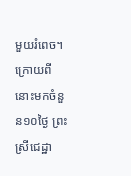មួយរំពេច។ ក្រោយពីនោះមកចំនួន១០ថ្ងៃ ព្រះស្រីជេដ្ឋា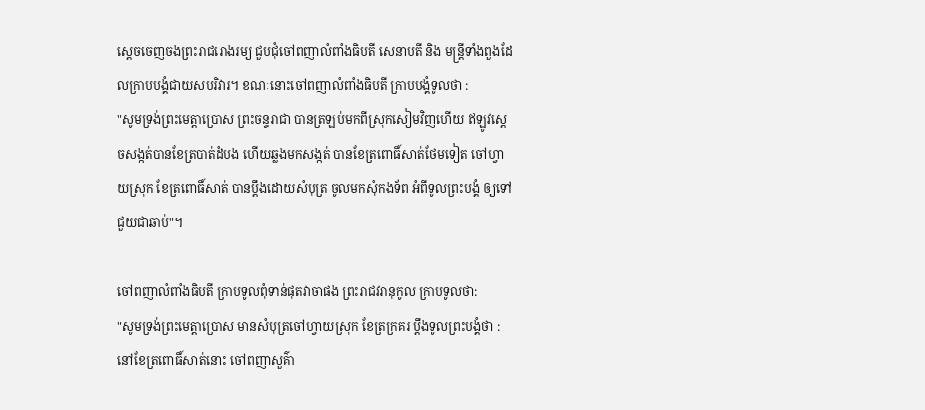ស្ដេចចេញចងព្រះរាជរោងរម្យ ជួបជុំចៅពញាលំពាំងធិបតី សេនាបតី និង មន្ត្រីទាំងពួងដែលក្រាបបង្គំជាយសបរិវារ។ ខណៈនោះចៅពញាលំពាំងធិបតី ក្រាបបង្គំទូលថា :
"សូមទ្រង់ព្រះមេត្តាប្រោស ព្រះចន្ទរាជា បានត្រឡប់មកពីស្រុកសៀមវិញហើយ ឥឡូវស្ដេចសង្កត់បានខែត្របាត់ដំបង ហើយឆ្លងមកសង្កត់ បានខែត្រពោធិ៍សាត់ថែមទៀត ចៅហ្វាយស្រុក ខែត្រពោធិ៍សាត់ បានប្ដឹងដោយសំបុត្រ ចូលមកសុំកងទ័ព អំពីទូលព្រះបង្គំ ឲ្យទៅជួយជាឆាប់"។

ចៅពញាលំពាំងធិបតី ក្រាបទូលពុំទាន់ផុតវាចាផង ព្រះរាជវរានុកូល ក្រាបទូលថា:
"សូមទ្រង់ព្រះមេត្តាប្រោស មានសំបុត្រចៅហ្វាយស្រុក ខែត្រក្រគរ ប្ដឹងទូលព្រះបង្គំថា : នៅខែត្រពោធិ៍សាត់នោះ ចៅពញាសួគ៌ា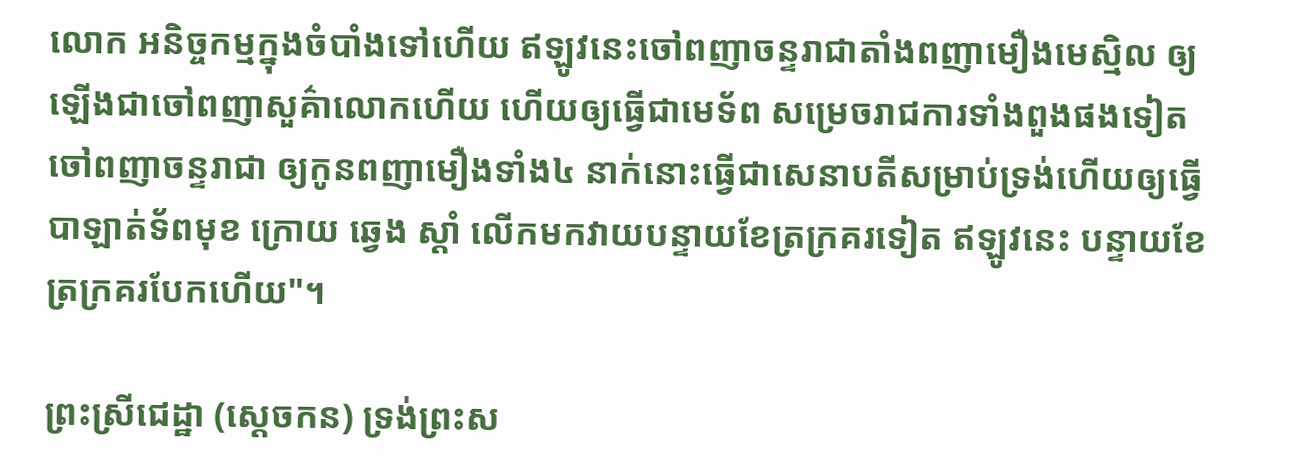លោក អនិច្ចកម្មក្នុងចំបាំងទៅហើយ ឥឡូវនេះចៅពញាចន្ទរាជាតាំងពញាមឿងមេស្មិល ឲ្យឡើងជាចៅពញាសួគ៌ាលោកហើយ ហើយឲ្យធ្វើជាមេទ័ព សម្រេចរាជការទាំងពួងផងទៀត ចៅពញាចន្ទរាជា ឲ្យកូនពញាមឿងទាំង៤ នាក់នោះធ្វើជាសេនាបតីសម្រាប់ទ្រង់ហើយឲ្យធ្វើបាឡាត់ទ័ពមុខ ក្រោយ ឆ្វេង ស្ដាំ លើកមកវាយបន្ទាយខែត្រក្រគរទៀត ឥឡូវនេះ បន្ទាយខែត្រក្រគរបែកហើយ"។

ព្រះស្រីជេដ្ឋា (ស្ដេចកន) ទ្រង់ព្រះស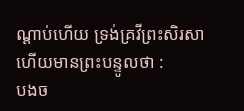ណ្ដាប់ហើយ ទ្រង់គ្រវីព្រះសិរសា ហើយមានព្រះបន្ទូលថា :
បងច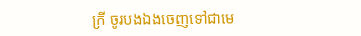ក្រី ចូរបងឯងចេញទៅជាមេ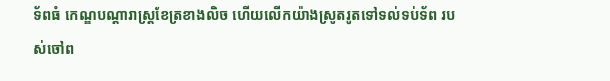ទ័ពធំ កេណ្ឌបណ្ដារាស្ត្រខែត្រខាងលិច ហើយលើកយ៉ាងស្រូតរូតទៅទល់ទប់ទ័ព របស់ចៅព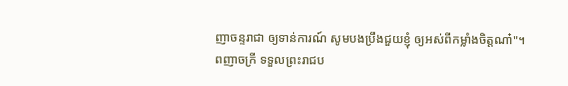ញាចន្ទរាជា ឲ្យទាន់ការណ៍ សូមបងប្រឹងជួយខ្ញុំ ឲ្យអស់ពីកម្លាំងចិត្តណា៎"។
ពញាចក្រី ទទួលព្រះរាជប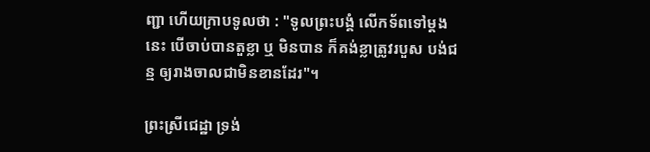ញ្ជា ហើយក្រាបទូលថា : "ទូលព្រះបង្គំ លើកទ័ពទៅម្ដងនេះ បើចាប់បានតួខ្លា ឬ មិនបាន ក៏គង់ខ្លាត្រូវរបួស បង់ជន្ម ឲ្យរាងចាលជាមិនខានដែរ"។

ព្រះស្រីជេដ្ឋា ទ្រង់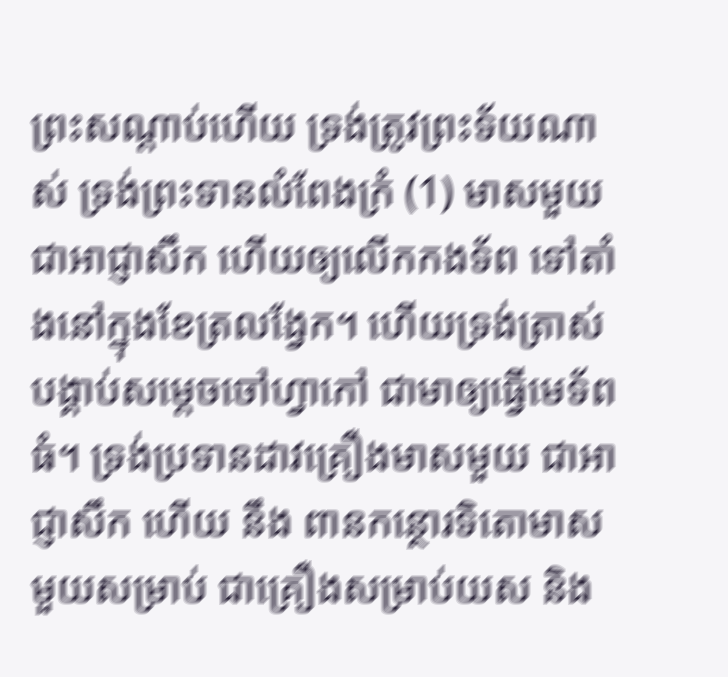ព្រះសណ្ដាប់ហើយ ទ្រង់ត្រូវព្រះទ័យណាស់ ទ្រង់ព្រះទានលំពែងក្រំ (1) មាសមួយជាអាជ្ញាសឹក ហើយឲ្យលើកកងទ័ព ទៅតាំងនៅក្នុងខែត្រលង្វែក។ ហើយទ្រង់ត្រាស់បង្គាប់សម្ដេចចៅហ្វាកៅ ជាមាឲ្យធ្វើមេទ័ពធំ។ ទ្រង់ប្រទានដាវគ្រឿងមាសមួយ ជាអាជ្ញាសឹក ហើយ នឹង ពានកន្ថោរទិតោមាស មួយសម្រាប់ ជាគ្រឿងសម្រាប់យស និង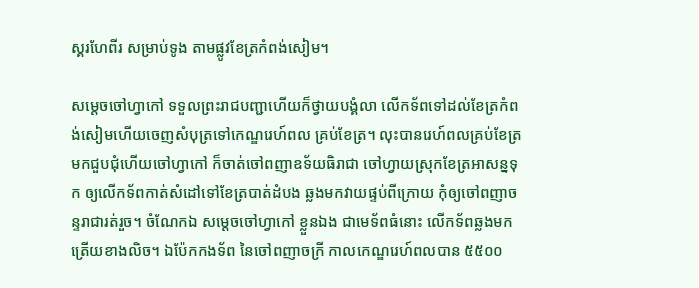ស្គរហែពីរ សម្រាប់ទូង តាមផ្លូវខែត្រកំពង់សៀម។

សម្ដេចចៅហ្វាកៅ ទទួលព្រះរាជបញ្ជាហើយក៏ថ្វាយបង្គំលា លើកទ័ពទៅដល់ខែត្រកំពង់សៀមហើយចេញសំបុត្រទៅកេណ្ឌរេហ៍ពល គ្រប់ខែត្រ។ លុះបានរេហ៍ពលគ្រប់ខែត្រ មកជួបជុំហើយចៅហ្វាកៅ ក៏ចាត់ចៅពញាឧទ័យធិរាជា ចៅហ្វាយស្រុកខែត្រអាសន្នទុក ឲ្យលើកទ័ពកាត់សំដៅទៅខែត្របាត់ដំបង ឆ្លងមកវាយផ្ទប់ពីក្រោយ កុំឲ្យចៅពញាចន្ទរាជារត់រួច។ ចំណែកឯ សម្ដេចចៅហ្វាកៅ ខ្លួនឯង ជាមេទ័ពធំនោះ លើកទ័ពឆ្លងមកត្រើយខាងលិច។ ឯប៉ែកកងទ័ព នៃចៅពញាចក្រី កាលកេណ្ឌរេហ៍ពលបាន ៥៥០០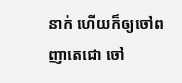នាក់ ហើយក៏ឲ្យចៅពញាតេជោ ចៅ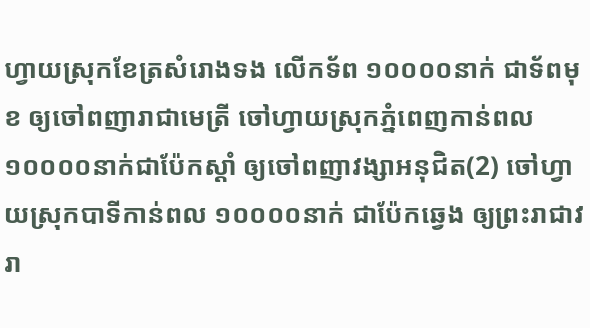ហ្វាយស្រុកខែត្រសំរោងទង លើកទ័ព ១០០០០នាក់ ជាទ័ពមុខ ឲ្យចៅពញារាជាមេត្រី ចៅហ្វាយស្រុកភ្នំពេញកាន់ពល ១០០០០នាក់ជាប៉ែកស្ដាំ ឲ្យចៅពញាវង្សាអនុជិត(2) ចៅហ្វាយស្រុកបាទីកាន់ពល ១០០០០នាក់ ជាប៉ែកឆ្វេង ឲ្យព្រះរាជាវរា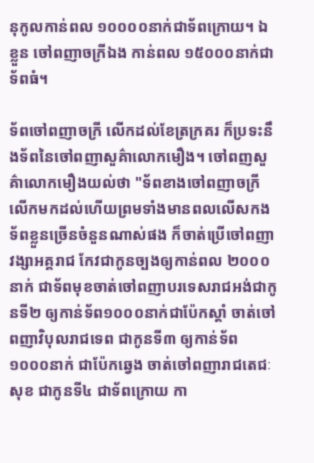នុកូលកាន់ពល ១០០០០នាក់ជាទ័ពក្រោយ។ ឯខ្លួន ចៅពញាចក្រីឯង កាន់ពល ១៥០០០នាក់ជាទ័ពធំ។

ទ័ពចៅពញាចក្រី លើកដល់ខែត្រក្រគរ ក៏ប្រទះនឹងទ័ពនៃចៅពញាសួគ៌ាលោកមឿង។ ចៅពញសួគ៌ាលោកមឿងយល់ថា "ទ័ពខាងចៅពញាចក្រី លើកមកដល់ហើយព្រមទាំងមានពលលើសកងទ័ពខ្លួនច្រើនចំនួនណាស់ផង ក៏ចាត់ប្រើចៅពញាវង្សាអគ្គរាជ កែវជាកូនច្បងឲ្យកាន់ពល ២០០០នាក់ ជាទ័ពមុខចាត់ចៅពញាបរទេសរាជអង់ជាកូនទី២ ឲ្យកាន់ទ័ព១០០០នាក់ជាប៉ែកស្ដាំ ចាត់ចៅពញាវិបុលរាជទេព ជាកូនទី៣ ឲ្យកាន់ទ័ព១០០០នាក់ ជាប៉ែកឆ្វេង ចាត់ចៅពញារាជតេជៈសុខ ជាកូនទី៤ ជាទ័ពក្រោយ កា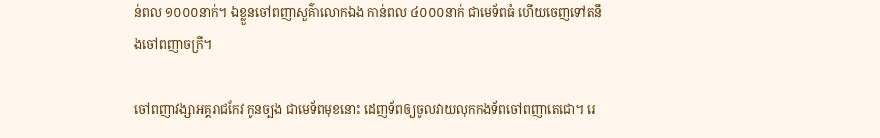ន់ពល ១០០០នាក់។ ឯខ្លួនចៅពញាសួគ៌ាលោកឯង កាន់ពល ៤០០០នាក់ ជាមេទ័ពធំ ហើយចេញទៅតនឹងចៅពញាចក្រី។

ចៅពញាវង្សាអគ្គរាជកែវ កូនច្បង ជាមេទ័ពមុខនោះ ដេញទ័ពឲ្យចូលវាយលុកកងទ័ពចៅពញាតេជោ។ រេ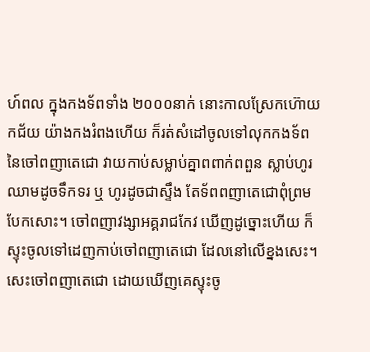ហ៍ពល ក្នុងកងទ័ពទាំង ២០០០នាក់ នោះកាលស្រែកហ៊ោយកជ័យ យ៉ាងកងរំពងហើយ ក៏រត់សំដៅចូលទៅលុកកងទ័ព នៃចៅពញាតេជោ វាយកាប់សម្លាប់គ្នាពពាក់ពពួន ស្លាប់ហូរឈាមដូចទឹកទរ ឬ ហូរដូចជាស្ទឹង តែទ័ពពញាតេជោពុំព្រមបែកសោះ។ ចៅពញាវង្សាអគ្គរាជកែវ ឃើញដូច្នោះហើយ ក៏ស្ទុះចូលទៅដេញកាប់ចៅពញាតេជោ ដែលនៅលើខ្នងសេះ។ សេះចៅពញាតេជោ ដោយឃើញគេស្ទុះចូ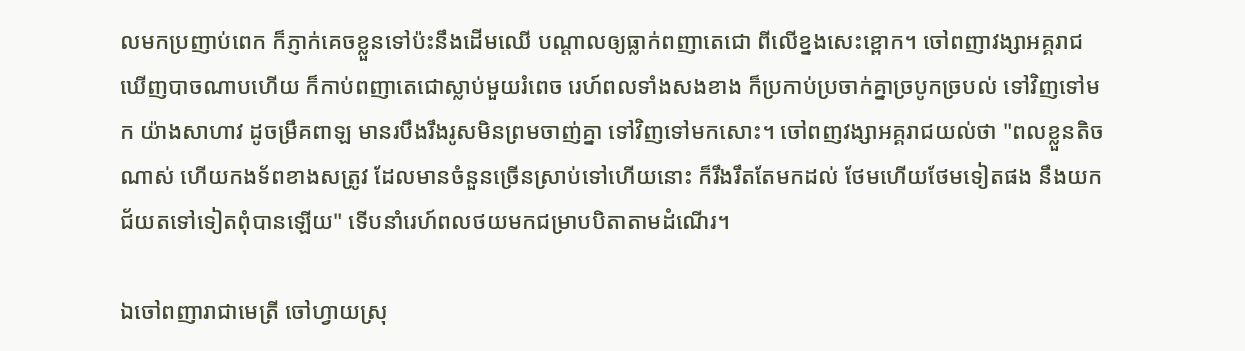លមកប្រញាប់ពេក ក៏ភ្ញាក់គេចខ្លួនទៅប៉ះនឹងដើមឈើ បណ្ដាលឲ្យធ្លាក់ពញាតេជោ ពីលើខ្នងសេះខ្ពោក។ ចៅពញាវង្សាអគ្គរាជ ឃើញបាចណាបហើយ ក៏កាប់ពញាតេជោស្លាប់មួយរំពេច រេហ៍ពលទាំងសងខាង ក៏ប្រកាប់ប្រចាក់គ្នាច្របូកច្របល់ ទៅវិញទៅមក យ៉ាងសាហាវ ដូចម្រឹគពាឡ មានរបឹងរឹងរូសមិនព្រមចាញ់គ្នា ទៅវិញទៅមកសោះ។ ចៅពញវង្សាអគ្គរាជយល់ថា "ពលខ្លួនតិចណាស់ ហើយកងទ័ពខាងសត្រូវ ដែលមានចំនួនច្រើនស្រាប់ទៅហើយនោះ ក៏រឹងរឹតតែមកដល់ ថែមហើយថែមទៀតផង នឹងយកជ័យតទៅទៀតពុំបានឡើយ" ទើបនាំរេហ៍ពលថយមកជម្រាបបិតាតាមដំណើរ។

ឯចៅពញារាជាមេត្រី ចៅហ្វាយស្រុ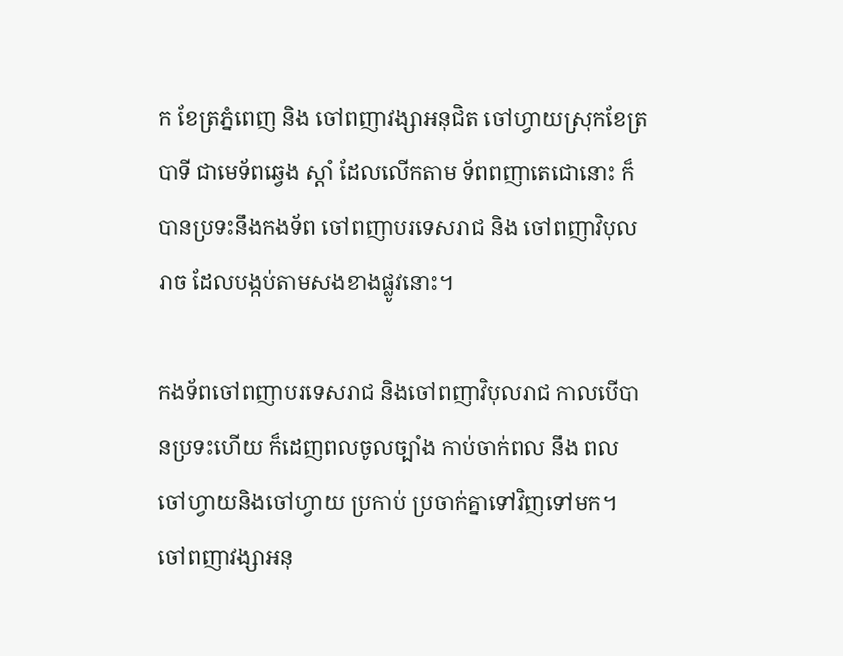ក ខែត្រភ្នំពេញ និង ចៅពញាវង្សាអនុជិត ចៅហ្វាយស្រុកខែត្របាទី ជាមេទ័ពឆ្វេង ស្ដាំ ដែលលើកតាម ទ័ពពញាតេជោនោះ ក៏បានប្រទះនឹងកងទ័ព ចៅពញាបរទេសរាជ និង ចៅពញាវិបុលរាច ដែលបង្កប់តាមសងខាងផ្លូវនោះ។

កងទ័ពចៅពញាបរទេសរាជ និងចៅពញាវិបុលរាជ កាលបើបានប្រទះហើយ ក៏ដេញពលចូលច្បាំង កាប់ចាក់ពល នឹង ពល ចៅហ្វាយនិងចៅហ្វាយ ប្រកាប់ ប្រចាក់គ្នាទៅវិញទៅមក។ ចៅពញាវង្សាអនុ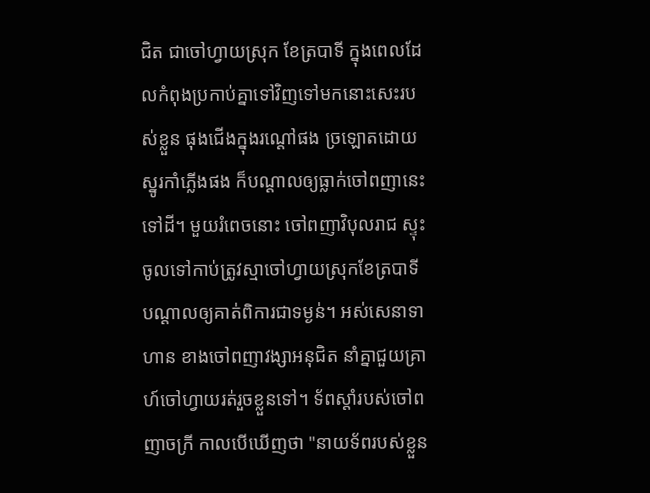ជិត ជាចៅហ្វាយស្រុក ខែត្របាទី ក្នុងពេលដែលកំពុងប្រកាប់គ្នាទៅវិញទៅមកនោះសេះរបស់ខ្លួន ផុងជើងក្នុងរណ្ដៅផង ច្រឡោតដោយស្នូរកាំភ្លើងផង ក៏បណ្ដាលឲ្យធ្លាក់ចៅពញានេះទៅដី។ មួយរំពេចនោះ ចៅពញាវិបុលរាជ ស្ទុះចូលទៅកាប់ត្រូវស្មាចៅហ្វាយស្រុកខែត្របាទី បណ្ដាលឲ្យគាត់ពិការជាទម្ងន់។ អស់សេនាទាហាន ខាងចៅពញាវង្សាអនុជិត នាំគ្នាជួយគ្រាហ៍ចៅហ្វាយរត់រួចខ្លួនទៅ។ ទ័ពស្ដាំរបស់ចៅពញាចក្រី កាលបើឃើញថា "នាយទ័ពរបស់ខ្លួន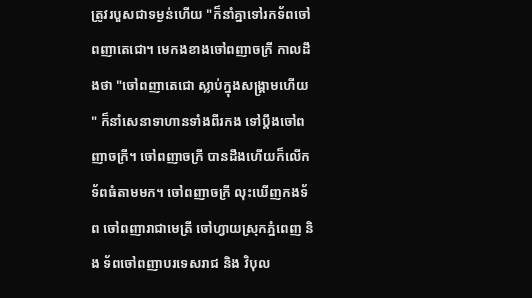ត្រូវរបួសជាទម្ងន់ហើយ "ក៏នាំគ្នាទៅរកទ័ពចៅពញាតេជោ។ មេកងខាងចៅពញាចក្រី កាលដឹងថា "ចៅពញាតេជោ ស្លាប់ក្នុងសង្គ្រាមហើយ" ក៏នាំសេនាទាហានទាំងពីរកង ទៅប្ដឹងចៅពញាចក្រី។ ចៅពញាចក្រី បានដឹងហើយក៏លើកទ័ពធំតាមមក។ ចៅពញាចក្រី លុះឃើញកងទ័ព ចៅពញារាជាមេត្រី ចៅហ្វាយស្រុកភ្នំពេញ និង ទ័ពចៅពញាបរទេសរាជ និង វិបុល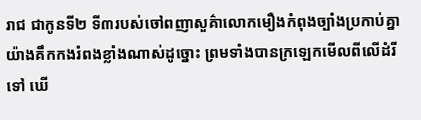រាជ ជាកូនទី២ ទី៣របស់ចៅពញាសួគ៌ាលោកមឿងកំពុងច្បាំងប្រកាប់គ្នា យ៉ាងគឹកកងរំពងខ្លាំងណាស់ដូច្នោះ ព្រមទាំងបានក្រឡេកមើលពីលើដំរីទៅ ឃើ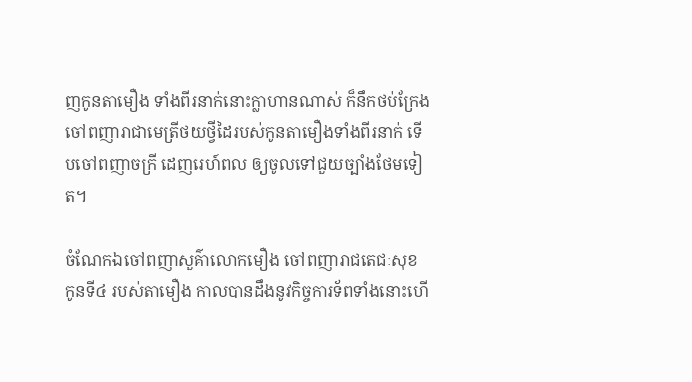ញកូនតាមឿង ទាំងពីរនាក់នោះក្លាហានណាស់ ក៏នឹកថប់ក្រែងចៅពញារាជាមេត្រីថយថ្វីដៃរបស់កូនតាមឿងទាំងពីរនាក់ ទើបចៅពញាចក្រី ដេញរេហ៍ពល ឲ្យចូលទៅជួយច្បាំងថែមទៀត។

ចំណែកឯចៅពញាសួគ៌ាលោកមឿង ចៅពញារាជតេជៈសុខ កូនទី៤ របស់តាមឿង កាលបានដឹងនូវកិច្ចការទ័ពទាំងនោះហើ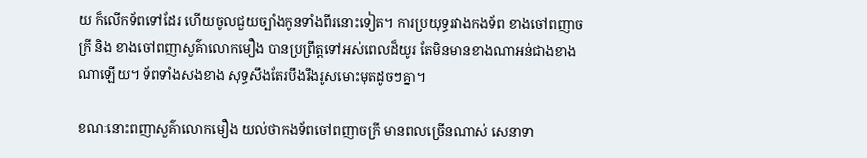យ ក៏លើកទ័ពទៅដែរ ហើយចូលជួយច្បាំងកូនទាំងពីរនោះទៀត។ ការប្រយុទ្ធរវាងកងទ័ព ខាងចៅពញាចក្រី និង ខាងចៅពញាសួគ៌ាលោកមឿង បានប្រព្រឹត្តទៅអស់ពេលដ៏យូរ តែមិនមានខាងណាអន់ជាងខាងណាឡើយ។ ទ័ពទាំងសងខាង សុទ្ធសឹងតែរបឹងរឹងរូសមោះមុតដូចៗគ្នា។

ខណៈនោះពញាសួគ៌ាលោកមឿង យល់ថាកងទ័ពចៅពញាចក្រី មានពលច្រើនណាស់ សេនាទា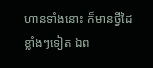ហានទាំងនោះ ក៏មានថ្វីដៃខ្លាំងៗទៀត ឯព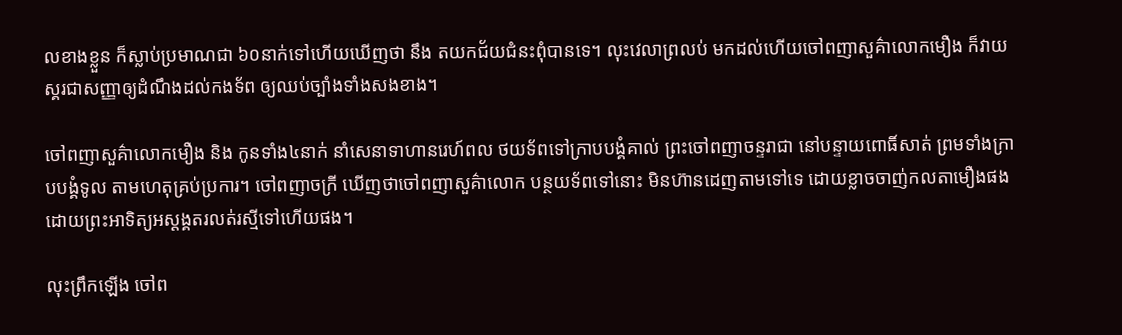លខាងខ្លួន ក៏ស្លាប់ប្រមាណជា ៦០នាក់ទៅហើយឃើញថា នឹង តយកជ័យជំនះពុំបានទេ។ លុះវេលាព្រលប់ មកដល់ហើយចៅពញាសួគ៌ាលោកមឿង ក៏វាយស្គរជាសញ្ញាឲ្យដំណឹងដល់កងទ័ព ឲ្យឈប់ច្បាំងទាំងសងខាង។

ចៅពញាសួគ៌ាលោកមឿង និង កូនទាំង៤នាក់ នាំសេនាទាហានរេហ៍ពល ថយទ័ពទៅក្រាបបង្គំគាល់ ព្រះចៅពញាចន្ទរាជា នៅបន្ទាយពោធិ៍សាត់ ព្រមទាំងក្រាបបង្គំទូល តាមហេតុគ្រប់ប្រការ។ ចៅពញាចក្រី ឃើញថាចៅពញាសួគ៌ាលោក បន្ថយទ័ពទៅនោះ មិនហ៊ានដេញតាមទៅទេ ដោយខ្លាចចាញ់កលតាមឿងផង ដោយព្រះអាទិត្យអស្ដង្គតរលត់រស្មីទៅហើយផង។

លុះព្រឹកឡើង ចៅព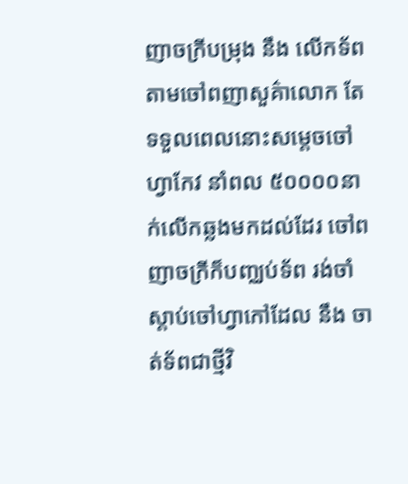ញាចក្រីបម្រុង នឹង លើកទ័ព តាមចៅពញាសួគ៌ាលោក តែទទួលពេលនោះសម្ដេចចៅហ្វាកែវ នាំពល ៥០០០០នាក់លើកឆ្លងមកដល់ដែរ ចៅពញាចក្រីក៏បញ្ឈប់ទ័ព រង់ចាំស្ដាប់ចៅហ្វាកៅដែល នឹង ចាត់ទ័ពជាថ្មីវិ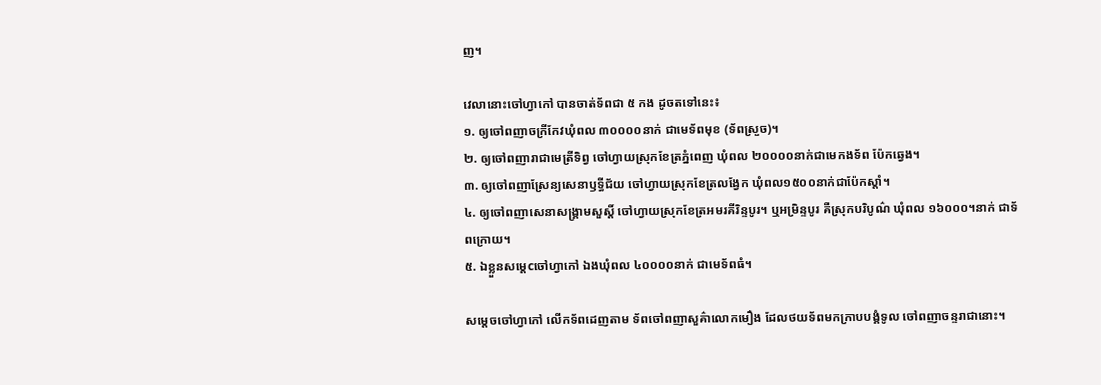ញ។

វេលានោះចៅហ្វាកៅ បានចាត់ទ័ពជា ៥ កង ដូចតទៅនេះ៖
១. ឲ្យចៅពញាចក្រីកែវឃុំពល ៣០០០០នាក់ ជាមេទ័ពមុខ (ទ័ពស្រួច)។
២. ឲ្យចៅពញារាជាមេត្រីទិព្វ ចៅហ្វាយស្រុកខែត្រភ្នំពេញ ឃុំពល ២០០០០នាក់ជាមេកងទ័ព ប៉ែកឆ្វេង។
៣. ឲ្យចៅពញាស្រែន្យសេនាឫទ្ធីជ័យ ចៅហ្វាយស្រុកខែត្រលង្វែក ឃុំពល១៥០០នាក់ជាប៉ែកស្ដាំ។
៤. ឲ្យចៅពញាសេនាសង្គ្រាមសួស្តិ៍ ចៅហ្វាយស្រុកខែត្រអមរគីរិន្ទបូរ។ ឬអម្រិន្ទបូរ គឺស្រុកបរិបូណ៌ ឃុំពល ១៦០០០។នាក់ ជាទ័ពក្រោយ។
៥. ឯខ្លួនសម្ដេcចៅហ្វាកៅ ឯងឃុំពល ៤០០០០នាក់ ជាមេទ័ពធំ។

សម្ដេចចៅហ្វាកៅ លើកទ័ពដេញតាម ទ័ពចៅពញាសួគ៌ាលោកមឿង ដែលថយទ័ពមកក្រាបបង្គំទូល ចៅពញាចន្ទរាជានោះ។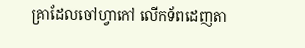គ្រាដែលចៅហ្វាកៅ លើកទ័ពដេញតា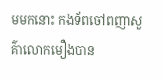មមកនោះ កងទ័ពចៅពញាសួគ៌ាលោកមឿងបាន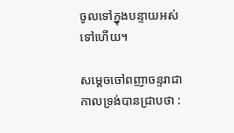ចូលទៅក្នុងបន្ទាយអស់ទៅហើយ។

សម្ដេចចៅពញាចន្ទរាជា កាលទ្រង់បានជ្រាបថា :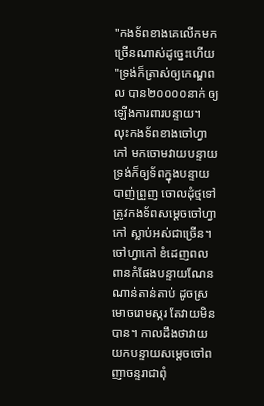"កងទ័ពខាងគេលើកមកច្រើនណាស់ដូច្នេះហើយ"ទ្រង់ក៏ត្រាស់ឲ្យកេណ្ឌពល បាន២០០០០នាក់ ឲ្យឡើងការពារបន្ទាយ។ លុះកងទ័ពខាងចៅហ្វាកៅ មកចោមវាយបន្ទាយ ទ្រង់ក៏ឲ្យទ័ពក្នុងបន្ទាយបាញ់ព្រួញ ចោលដុំថ្មទៅត្រូវកងទ័ពសម្ដេចចៅហ្វាកៅ ស្លាប់អស់ជាច្រើន។ ចៅហ្វាកៅ ខំដេញពលពានកំផែងបន្ទាយណែនណាន់តាន់តាប់ ដូចស្រមោចរោមស្ករ តែវាយមិនបាន។ កាលដឹងថាវាយយកបន្ទាយសម្ដេចចៅពញាចន្ទរាជាពុំ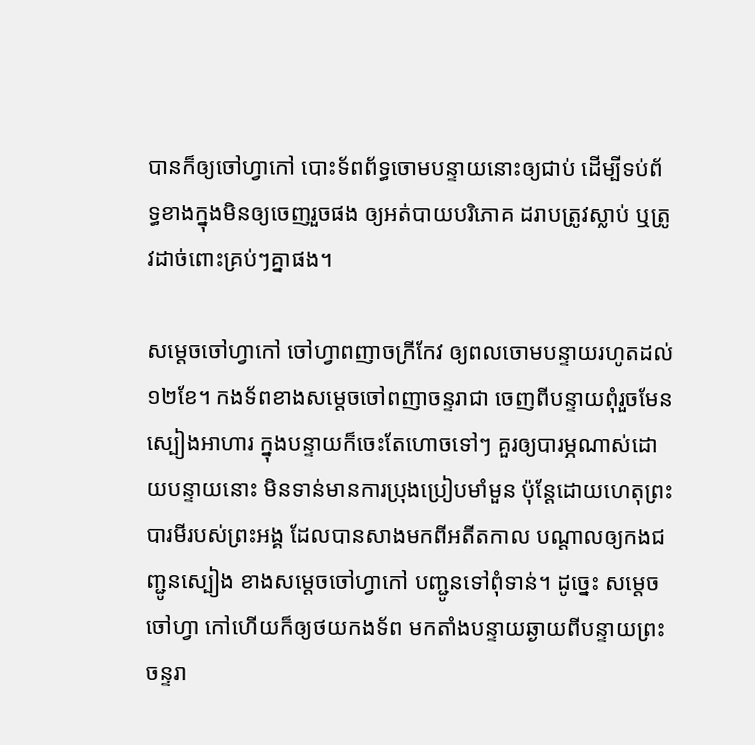បានក៏ឲ្យចៅហ្វាកៅ បោះទ័ពព័ទ្ធចោមបន្ទាយនោះឲ្យជាប់ ដើម្បីទប់ព័ទ្ធខាងក្នុងមិនឲ្យចេញរួចផង ឲ្យអត់បាយបរិភោគ ដរាបត្រូវស្លាប់ ឬត្រូវដាច់ពោះគ្រប់ៗគ្នាផង។

សម្ដេចចៅហ្វាកៅ ចៅហ្វាពញាចក្រីកែវ ឲ្យពលចោមបន្ទាយរហូតដល់ ១២ខែ។ កងទ័ពខាងសម្ដេចចៅពញាចន្ទរាជា ចេញពីបន្ទាយពុំរួចមែន ស្បៀងអាហារ ក្នុងបន្ទាយក៏ចេះតែហោចទៅៗ គួរឲ្យបារម្ភណាស់ដោយបន្ទាយនោះ មិនទាន់មានការប្រុងប្រៀបមាំមួន ប៉ុន្តែដោយហេតុព្រះបារមីរបស់ព្រះអង្គ ដែលបានសាងមកពីអតីតកាល បណ្ដាលឲ្យកងជញ្ជូនស្បៀង ខាងសម្ដេចចៅហ្វាកៅ បញ្ជូនទៅពុំទាន់។ ដូច្នេះ សម្ដេចចៅហ្វា កៅហើយក៏ឲ្យថយកងទ័ព មកតាំងបន្ទាយឆ្ងាយពីបន្ទាយព្រះចន្ទរា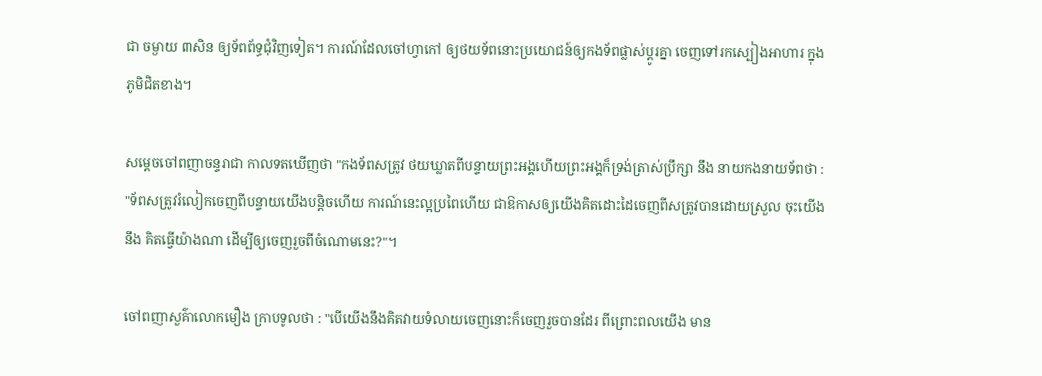ជា ចម្ងាយ ៣សិន ឲ្យទ័ពព័ទ្ធជុំវិញទៀត។ ការណ៍ដែលចៅហ្វាកៅ ឲ្យថយទ័ពនោះប្រយោជន៍ឲ្យកងទ័ពផ្លាស់ប្ដូរគ្នា ចេញទៅរកស្បៀងអាហារ ក្នុងភូមិជិតខាង។

សម្ដេចចៅពញាចន្ទរាជា កាលទតឃើញថា "កងទ័ពសត្រូវ ថយឃ្លាតពីបន្ទាយព្រះអង្គហើយព្រះអង្គក៏ទ្រង់ត្រាស់ប្រឹក្សា នឹង នាយកងនាយទ័ពថា : "ទ័ពសត្រូវរំលៀកចេញពីបន្ទាយយើងបន្តិចហើយ ការណ៍នេះល្អប្រពៃហើយ ជាឱកាសឲ្យយើងគិតដោះដៃចេញពីសត្រូវបានដោយស្រួល ចុះយើង នឹង គិតធ្វើយ៉ាងណា ដើម្បីឲ្យចេញរួចពីចំណោមនេះ?"។

ចៅពញាសួគ៌ាលោកមឿង ក្រាបទូលថា : "បើយើងនឹងគិតវាយទំលាយចេញនោះក៏ចេញរួចបានដែរ ពីព្រោះពលយើង មាន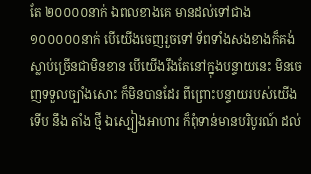តែ ២០០០០នាក់ ឯពលខាងគេ មានដល់ទៅជាង ១០០០០០នាក់ បើយើងចេញរួចទៅ ទ័ពទាំងសងខាងក៏គង់ស្លាប់ច្រើនជាមិនខាន បើយើងរឹងតែនៅក្នុងបន្ទាយនេះ មិនចេញទទួលច្បាំងសោះ ក៏មិនបានដែរ ពីព្រោះបន្ទាយរបស់យើងទើប នឹង តាំង ថ្មី ឯស្បៀងអាហារ ក៏ពុំទាន់មានបរិបូរណ៍ ដល់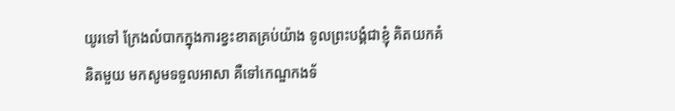យូរទៅ ក្រែងលំបាកក្នុងការខ្វះខាតគ្រប់យ៉ាង ទូលព្រះបង្គំជាខ្ញុំ គិតយកគំនិតមួយ មកសូមទទួលអាសា គឺទៅកេណ្ឌកងទ័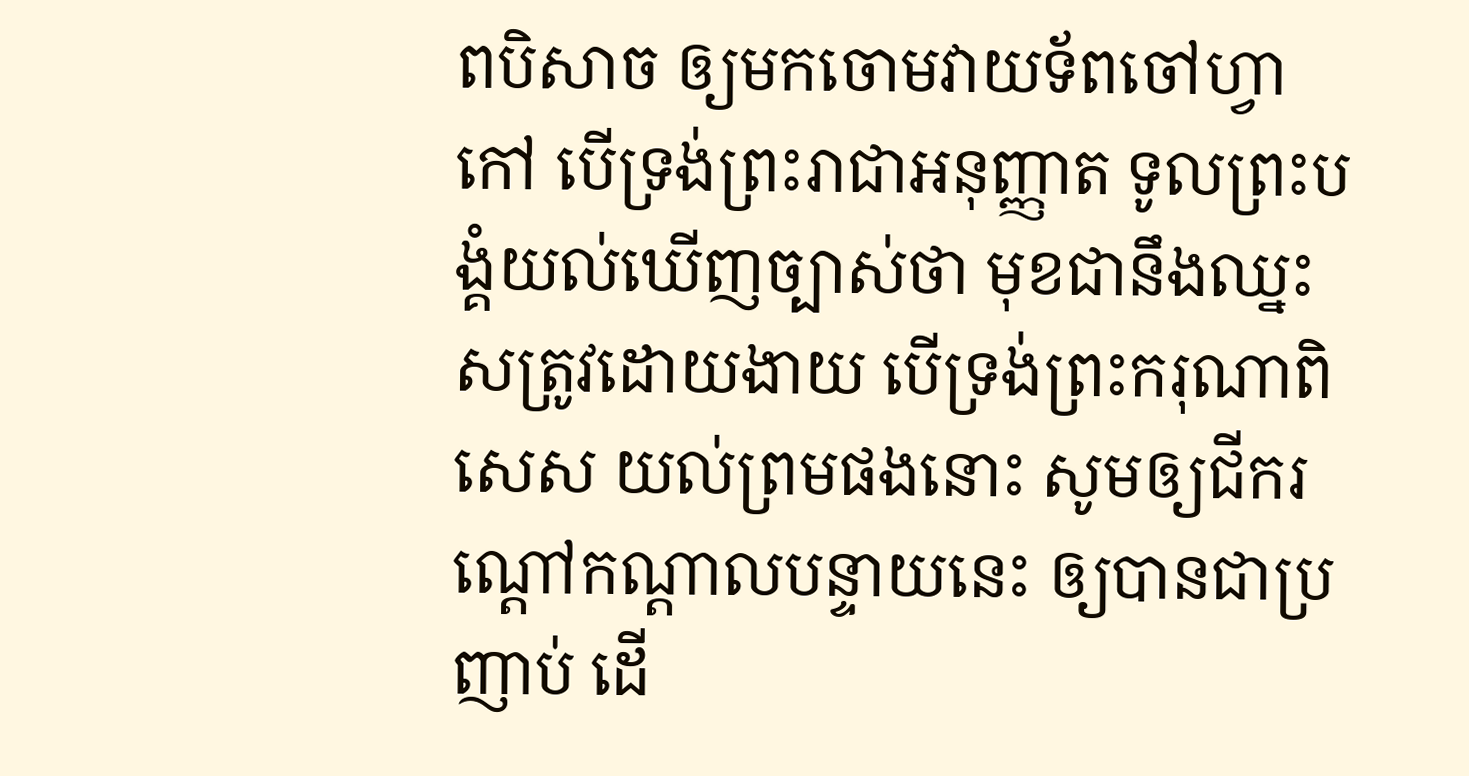ពបិសាច ឲ្យមកចោមវាយទ័ពចៅហ្វាកៅ បើទ្រង់ព្រះរាជាអនុញ្ញាត ទូលព្រះបង្គំយល់ឃើញច្បាស់ថា មុខជានឹងឈ្នះសត្រូវដោយងាយ បើទ្រង់ព្រះករុណាពិសេស យល់ព្រមផងនោះ សូមឲ្យជីករណ្ដៅកណ្ដាលបន្ទាយនេះ ឲ្យបានជាប្រញាប់ ដើ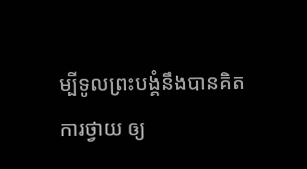ម្បីទូលព្រះបង្គំនឹងបានគិតការថ្វាយ ឲ្យ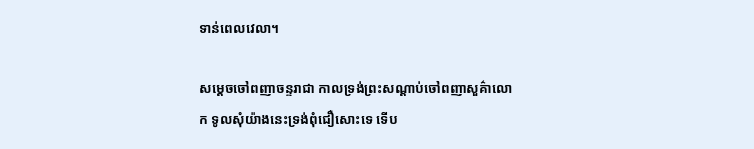ទាន់ពេលវេលា។

សម្ដេចចៅពញាចន្ទរាជា កាលទ្រង់ព្រះសណ្ដាប់ចៅពញាសួគ៌ាលោក ទូលសុំយ៉ាងនេះទ្រង់ពុំជឿសោះទេ ទើប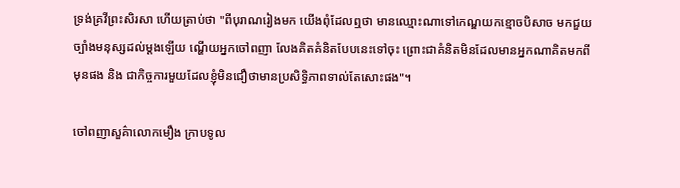ទ្រង់គ្រវីព្រះសិរសា ហើយត្រាប់ថា "ពីបុរាណរៀងមក យើងពុំដែលឮថា មានឈ្មោះណាទៅកេណ្ឌយកខ្មោចបិសាច មកជួយច្បាំងមនុស្សដល់ម្ដងឡើយ ណ្ហើយអ្នកចៅពញា លែងគិតគំនិតបែបនេះទៅចុះ ព្រោះជាគំនិតមិនដែលមានអ្នកណាគិតមកពីមុនផង និង ជាកិច្ចការមួយដែលខ្ញុំមិនជឿថាមានប្រសិទ្ធិភាពទាល់តែសោះផង"។

ចៅពញាសួគ៌ាលោកមឿង ក្រាបទូល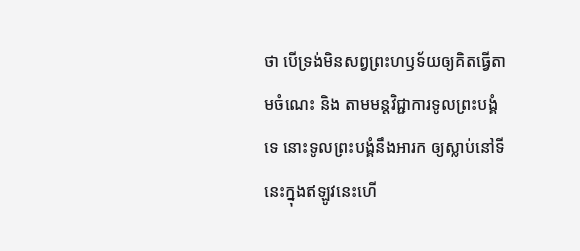ថា បើទ្រង់មិនសព្វព្រះហឫទ័យឲ្យគិតធ្វើតាមចំណេះ និង តាមមន្តវិជ្ជាការទូលព្រះបង្គំទេ នោះទូលព្រះបង្គំនឹងអារក ឲ្យស្លាប់នៅទីនេះក្នុងឥឡូវនេះហើ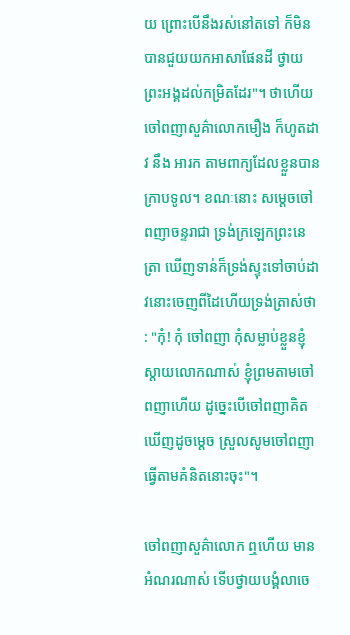យ ព្រោះបើនឹងរស់នៅតទៅ ក៏មិនបានជួយយកអាសាផែនដី ថ្វាយព្រះអង្គដល់កម្រិតដែរ"។ ថាហើយចៅពញាសួគ៌ាលោកមឿង ក៏ហូតដាវ នឹង អារក តាមពាក្យដែលខ្លួនបានក្រាបទូល។ ខណៈនោះ សម្ដេចចៅពញាចន្ទរាជា ទ្រង់ក្រឡេកព្រះនេត្រា ឃើញទាន់ក៏ទ្រង់ស្ទុះទៅចាប់ដាវនោះចេញពីដៃហើយទ្រង់ត្រាស់ថា : "កុំ! កុំ ចៅពញា កុំសម្លាប់ខ្លួនខ្ញុំស្ដាយលោកណាស់ ខ្ញុំព្រមតាមចៅពញាហើយ ដូច្នេះបើចៅពញាគិតឃើញដូចម្ដេច ស្រួលសូមចៅពញាធ្វើតាមគំនិតនោះចុះ"។

ចៅពញាសួគ៌ាលោក ឮហើយ មានអំណរណាស់ ទើបថ្វាយបង្គំលាចេ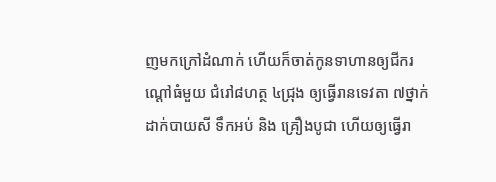ញមកក្រៅដំណាក់ ហើយក៏ចាត់កូនទាហានឲ្យជីករណ្ដៅធំមួយ ជំរៅ៨ហត្ថ ៤ជ្រុង ឲ្យធ្វើរានទេវតា ៧ថ្នាក់ដាក់បាយសី ទឹកអប់ និង គ្រឿងបូជា ហើយឲ្យធ្វើរា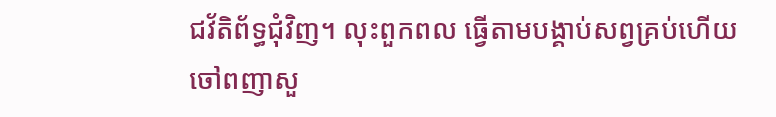ជវ័តិព័ទ្ធជុំវិញ។ លុះពួកពល ធ្វើតាមបង្គាប់សព្វគ្រប់ហើយ ចៅពញាសួ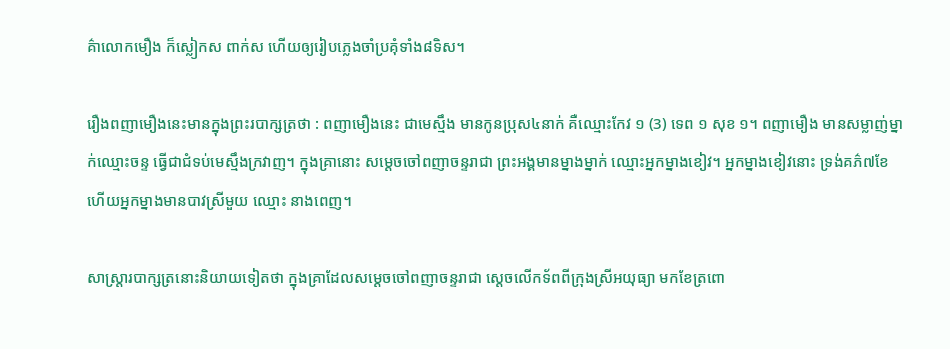គ៌ាលោកមឿង ក៏ស្លៀកស ពាក់ស ហើយឲ្យរៀបភ្លេងចាំប្រគុំទាំង៨ទិស។

រឿងពញាមឿងនេះមានក្នុងព្រះរបាក្សត្រថា : ពញាមឿងនេះ ជាមេស្មឹង មានកូនប្រុស៤នាក់ គឺឈ្មោះកែវ ១ (3) ទេព ១ សុខ ១។ ពញាមឿង មានសម្លាញ់ម្នាក់ឈ្មោះចន្ទ ធ្វើជាជំទប់មេស្មឹងក្រវាញ។ ក្នុងគ្រានោះ សម្ដេចចៅពញាចន្ទរាជា ព្រះអង្គមានម្នាងម្នាក់ ឈ្មោះអ្នកម្នាងខៀវ។ អ្នកម្នាងខៀវនោះ ទ្រង់គភ៌៧ខែ ហើយអ្នកម្នាងមានបាវស្រីមួយ ឈ្មោះ នាងពេញ។

សាស្ត្រារបាក្សត្រនោះនិយាយទៀតថា ក្នុងគ្រាដែលសម្ដេចចៅពញាចន្ទរាជា ស្ដេចលើកទ័ពពីក្រុងស្រីអយុធ្យា មកខែត្រពោ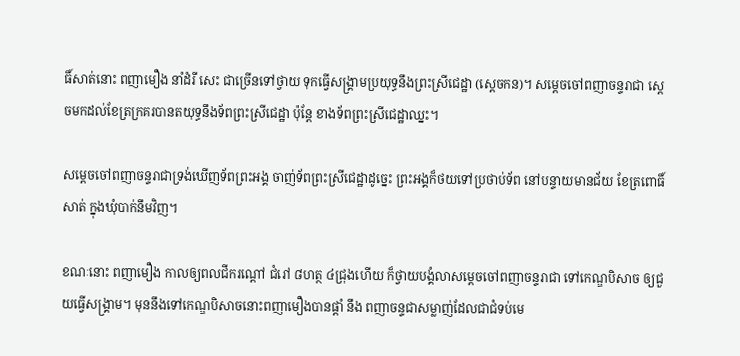ធិ៍សាត់នោះ ពញាមឿង នាំដំរី សេះ ជាច្រើនទៅថ្វាយ ទុកធ្វើសង្គ្រាមប្រយុទ្ធនឹងព្រះស្រីជេដ្ឋា (ស្ដេចកន)។ សម្ដេចចៅពញាចន្ទរាជា ស្ដេចមកដល់ខែត្រក្រគរបានតយុទ្ធនឹងទ័ពព្រះស្រីជេដ្ឋា ប៉ុន្តែ ខាងទ័ពព្រះស្រីជេដ្ឋាឈ្នះ។

សម្ដេចចៅពញាចន្ទរាជាទ្រង់ឃើញទ័ពព្រះអង្គ ចាញ់ទ័ពព្រះស្រីជេដ្ឋាដូច្នេះ ព្រះអង្គក៏ថយទៅប្រថាប់ទ័ព នៅបន្ទាយមានជ័យ ខែត្រពោធិ៍សាត់ ក្នុងឃុំបាក់នឹមវិញ។

ខណៈនោះ ពញាមឿង កាលឲ្យពលជីករណ្ដៅ ជំរៅ ៨ហត្ថ ៤ជ្រុងហើយ ក៏ថ្វាយបង្គំលាសម្ដេចចៅពញាចន្ទរាជា ទៅកេណ្ឌបិសាច ឲ្យជួយធ្វើសង្គ្រាម។ មុននឹងទៅកេណ្ឌបិសាចនោះពញាមឿងបានផ្ដាំ នឹង ពញាចន្ទជាសម្លាញ់ដែលជាជំទប់មេ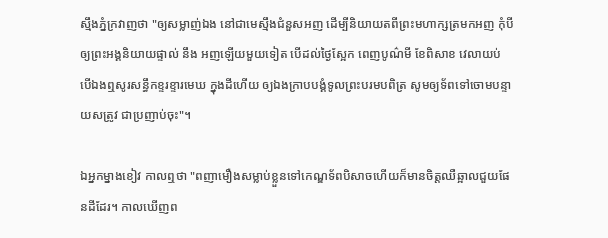ស្មឹងភ្នំក្រវាញថា "ឲ្យសម្លាញ់ឯង នៅជាមេស្មឹងជំនួសអញ ដើម្បីនិយាយតពីព្រះមហាក្សត្រមកអញ កុំបីឲ្យព្រះអង្គនិយាយផ្ទាល់ នឹង អញឡើយមួយទៀត បើដល់ថ្ងៃស្អែក ពេញបូណ៌មី ខែពិសាខ វេលាយប់ បើឯងឮសូរសន្ធឹកខ្ទរខ្ទារមេឃ ក្នុងដីហើយ ឲ្យឯងក្រាបបង្គំទូលព្រះបរមបពិត្រ សូមឲ្យទ័ពទៅចោមបន្ទាយសត្រូវ ជាប្រញាប់ចុះ"។

ឯអ្នកម្នាងខៀវ កាលឮថា "ពញាមឿងសម្លាប់ខ្លួនទៅកេណ្ឌទ័ពបិសាចហើយក៏មានចិត្តឈឺឆ្អាលជួយផែនដីដែរ។ កាលឃើញព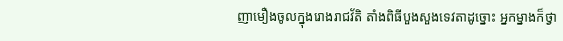ញាមឿងចូលក្នុងរោងរាជវ័តិ តាំងពិធីបួងសួងទេវតាដូច្នោះ អ្នកម្នាងក៏ថ្វា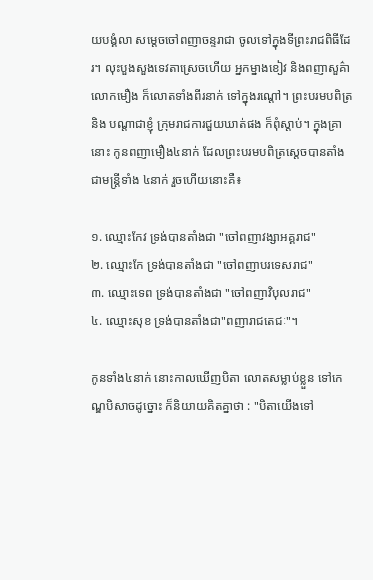យបង្គំលា សម្ដេចចៅពញាចន្ទរាជា ចូលទៅក្នុងទីព្រះរាជពិធីដែរ។ លុះបួងសួងទេវតាស្រេចហើយ អ្នកម្នាងខៀវ និងពញាសួគ៌ាលោកមឿង ក៏លោតទាំងពីរនាក់ ទៅក្នុងរណ្ដៅ។ ព្រះបរមបពិត្រ និង បណ្ដាជាខ្ញុំ ក្រុមរាជការជួយឃាត់ផង ក៏ពុំស្ដាប់។ ក្នុងគ្រានោះ កូនពញាមឿង៤នាក់ ដែលព្រះបរមបពិត្រស្ដេចបានតាំងជាមន្ត្រីទាំង ៤នាក់ រួចហើយនោះគឺ៖

១. ឈ្មោះកែវ ទ្រង់បានតាំងជា "ចៅពញាវង្សាអគ្គរាជ"
២. ឈ្មោះកែ ទ្រង់បានតាំងជា "ចៅពញាបរទេសរាជ"
៣. ឈ្មោះទេព ទ្រង់បានតាំងជា "ចៅពញាវិបុលរាជ"
៤. ឈ្មោះសុខ ទ្រង់បានតាំងជា"ពញារាជតេជៈ"។

កូនទាំង៤នាក់ នោះកាលឃើញបិតា លោតសម្លាប់ខ្លួន ទៅកេណ្ឌបិសាចដូច្នោះ ក៏និយាយគិតគ្នាថា : "បិតាយើងទៅ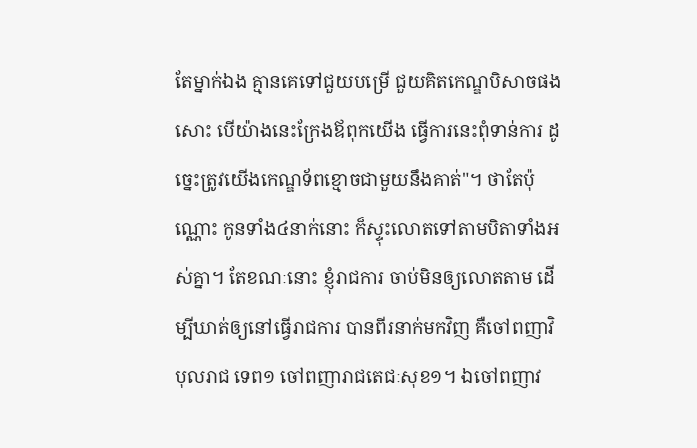តែម្នាក់ឯង គ្មានគេទៅជួយបម្រើ ជួយគិតកេណ្ឌបិសាចផងសោះ បើយ៉ាងនេះក្រែងឪពុកយើង ធ្វើការនេះពុំទាន់ការ ដូច្នេះត្រូវយើងកេណ្ឌទ័ពខ្មោចជាមួយនឹងគាត់"។ ថាតែប៉ុណ្ណោះ កូនទាំង៤នាក់នោះ ក៏ស្ទុះលោតទៅតាមបិតាទាំងអស់គ្នា។ តែខណៈនោះ ខ្ញុំរាជការ ចាប់មិនឲ្យលោតតាម ដើម្បីឃាត់ឲ្យនៅធ្វើរាជការ បានពីរនាក់មកវិញ គឺចៅពញាវិបុលរាជ ទេព១ ចៅពញារាជតេជៈសុខ១។ ឯចៅពញាវ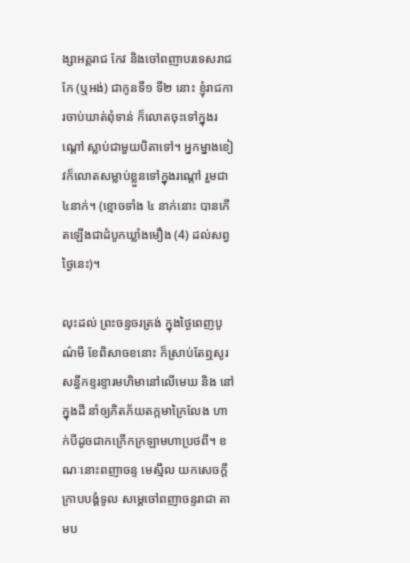ង្សាអគ្គរាជ កែវ និងចៅពញាបរទេសរាជ កែ (ឬអង់) ជាកូនទី១ ទី២ នោះ ខ្ញុំរាជការចាប់ឃាត់ពុំទាន់ ក៏លោតចុះទៅក្នុងរណ្ដៅ ស្លាប់ជាមួយបិតាទៅ។ អ្នកម្នាងខៀវក៏លោតសម្លាប់ខ្លួនទៅក្នុងរណ្ដៅ រួមជា ៤នាក់។ (ខ្មោចទាំង ៤ នាក់នោះ បានកើតឡើងជាដំបូកឃ្លាំងមឿង (4) ដល់សព្វថ្ងៃនេះ)។

លុះដល់ ព្រះចន្ទចរត្រង់ ក្នុងថ្ងៃពេញបូណ៌មី ខែពិសាចខនោះ ក៏ស្រាប់តែឮសូរសន្ធឹកខ្ទរខ្ទារមហិមានៅលើមេឃ និង នៅក្នុងដី នាំឲ្យភិតភ័យតក្កមាក្រៃលែង ហាក់បីដូចជាកក្រើកក្រឡាមហាប្រថពី។ ខណៈនោះពញាចន្ទ មេស្មឹល យកសេចក្ដីក្រាបបង្គំទូល សម្ដេចៅពញាចន្ទរាជា តាមប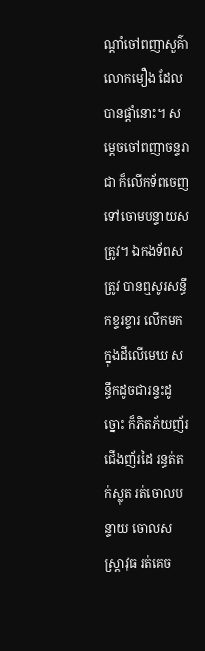ណ្ដាំចៅពញាសួគ៌ាលោកមឿង ដែលបានផ្ដាំនោះ។ សម្ដេចចៅពញាចន្ទរាជា ក៏លើកទ័ពចេញទៅចោមបន្ទាយសត្រូវ។ ឯកងទ័ពសត្រូវ បានឮសូរសន្ធឹកខ្ទរខ្ទារ លើកមកក្នុងដីលើមេឃ សន្ធឹកដូចជារន្ទះដូច្នោះ ក៏ភិតភ័យញ័រជើងញ័រដៃ រន្ធត់តក់ស្លុត រត់ចោលបន្ទាយ ចោលសស្ត្រាវុធ រត់គេច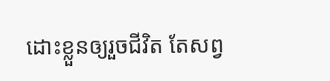ដោះខ្លួនឲ្យរួចជីវិត តែសព្វ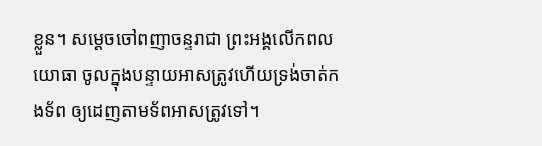ខ្លួន។ សម្ដេចចៅពញាចន្ទរាជា ព្រះអង្គលើកពលយោធា ចូលក្នុងបន្ទាយអាសត្រូវហើយទ្រង់ចាត់កងទ័ព ឲ្យដេញតាមទ័ពអាសត្រូវទៅ។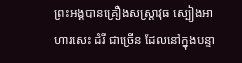ព្រះអង្គបានគ្រឿងសស្ត្រាវុធ ស្បៀងអាហារសេះ ដំរី ជាច្រើន ដែលនៅក្នុងបន្ទា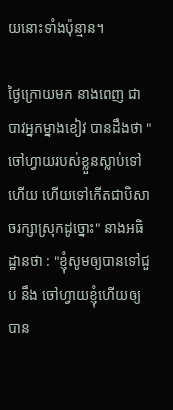យនោះទាំងប៉ុន្មាន។

ថ្ងៃក្រោយមក នាងពេញ ជាបាវអ្នកម្នាងខៀវ បានដឹងថា "ចៅហ្វាយរបស់ខ្លួនស្លាប់ទៅហើយ ហើយទៅកើតជាបិសាចរក្សាស្រុកដូច្នោះ" នាងអធិដ្ឋានថា : "ខ្ញុំសូមឲ្យបានទៅជួប នឹង ចៅហ្វាយខ្ញុំហើយឲ្យបាន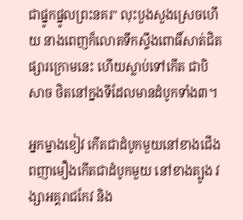ជាផ្នូកផ្នូលព្រះនគរ" លុះបួងសួងស្រេចហើយ នាងពេញក៏លោតទឹកស្ទឹងពោធិ៍សាត់ជិតផ្សារក្រោមនេះ ហើយស្លាប់ទៅកើត ជាបិសាច ថិតនៅក្នងទីដែលមានដំបូកទាំង៣។

អ្នកម្នាងខៀវ កើតជាដំបូកមួយនៅខាងជើង ពញាមឿងកើតជាដំបូកមួយ នៅខាងត្បូង វង្សាអគ្គរាជកែវ និង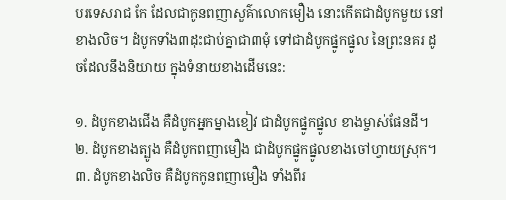បរទេសរាជ កែ ដែលជាកូនពញាសួគ៌ាលោកមឿង នោះកើតជាដំបូកមួយ នៅខាងលិច។ ដំបូកទាំង៣ដុះជាប់គ្នាជា៣មុំ ទៅជាដំបូកផ្នូកផ្នូល នៃព្រះនគរ ដូចដែលនឹងនិយាយ ក្នុងទំនាយខាងដើមនេះ:

១. ដំបូកខាងជើង គឺដំបូកអ្នកម្នាងខៀវ ជាដំបូកផ្នូកផ្នូល ខាងម្ចាស់ផែនដី។
២. ដំបូកខាងត្បូង គឺដំបូកពញាមឿង ជាដំបូកផ្នូកផ្នូលខាងចៅហ្វាយស្រុក។
៣. ដំបូកខាងលិច គឺដំបូកកូនពញាមឿង ទាំងពីរ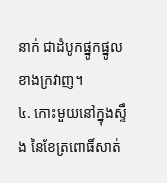នាក់ ជាដំបូកផ្នូកផ្នូល ខាងក្រវាញ។
៤. កោះមួយនៅក្នុងស្ទឹង នៃខែត្រពោធិ៍សាត់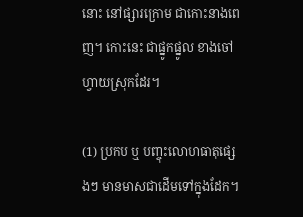នោះ នៅផ្សារក្រោម ជាកោះនាងពេញ។ កោះនេះ ជាផ្នូកផ្នូល ខាងចៅហ្វាយស្រុកដែរ។

(1) ប្រកប ឬ បញ្ចុះលោហធាតុផ្សេងៗ មានមាសជាដើមទៅក្នុងដែក។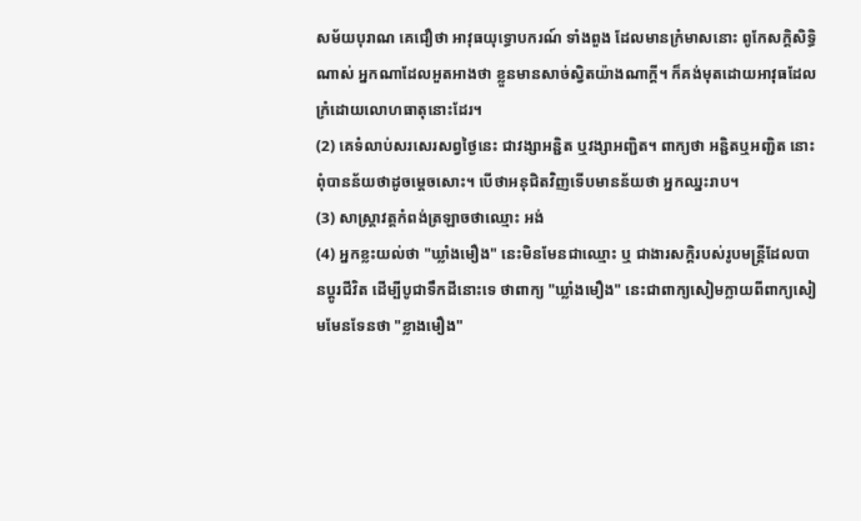សម័យបុរាណ គេជឿថា អាវុធយុទ្ធោបករណ៍ ទាំងពួង ដែលមានក្រំមាសនោះ ពូកែសក្ដិសិទ្ធិណាស់ អ្នកណាដែលអួតអាងថា ខ្លួនមានសាច់ស្វិតយ៉ាងណាក្ដី។ ក៏គង់មុតដោយអាវុធដែលក្រំដោយលោហធាតុនោះដែរ។
(2) គេទំលាប់សរសេរសព្វថ្ងៃនេះ ជាវង្សាអន្ជិត ឬវង្សាអញ្ជិត។ ពាក្យថា អន្ជិតឬអញ្ជិត នោះពុំបានន័យថាដូចម្ដេចសោះ។ បើថាអនុជិតវិញទើបមានន័យថា អ្នកឈ្នះរាប។
(3) សាស្ត្រាវត្តកំពង់ត្រឡាចថាឈ្មោះ អង់
(4) អ្នកខ្លះយល់ថា "ឃ្លាំងមឿង" នេះមិនមែនជាឈ្មោះ ឬ ជាងារសក្ដិរបស់រូបមន្ត្រីដែលបានប្ដូរជីវិត ដើម្បីបូជាទឹកដីនោះទេ ថាពាក្យ "ឃ្លាំងមឿង" នេះជាពាក្យសៀមក្លាយពីពាក្យសៀមមែនទែនថា "ខ្លាងមឿង"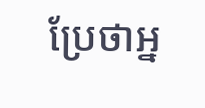ប្រែថាអ្ន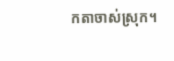កតាចាស់ស្រុក។